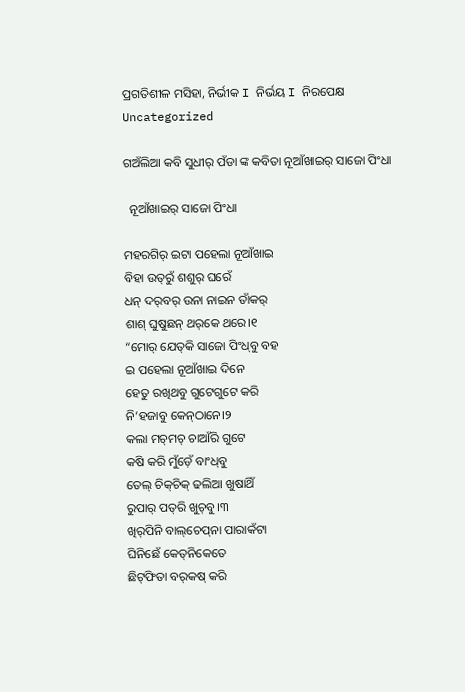ପ୍ରଗତିଶୀଳ ମସିହା, ନିର୍ଭୀକ I ନିର୍ଭୟ I ନିରପେକ୍ଷ
Uncategorized

ଗଅଁଲିଆ କବି ସୁଧୀର୍‌ ପଁଡା ଙ୍କ କବିତା ନୂଆଁଖାଇର୍ ସାଜୋ ପିଂଧା

  ନୂଆଁଖାଇର୍ ସାଜୋ ପିଂଧା

ମହରଗିର୍ ଇଟା ପହେଲା ନୂଆଁଖାଇ
ବିହା ଉତ୍‌ରୁଁ ଶଶୁର୍ ଘରେଁ
ଧନ୍ ଦର୍‌ବର୍ ଉନା ନାଇନ ତାଁକର୍‌
ଶାଶ୍ ଘୁଷୁଛନ୍ ଥର୍‌କେ ଥରେ।୧
“ମୋର୍ ଯେତ୍‌କି ସାଜୋ ପିଂଧ୍‌ବୁ ବହ
ଇ ପହେଲା ନୂଆଁଖାଇ ଦିନେ
ହେତୁ ରଖିଥବୁ ଗୁଟେଗୁଟେ କରି
ନି’ହଜାବୁ କେନ୍‌ଠାନେ।୨
କଲା ମଚ୍‌ମଚ୍ ଚାଆଁରି ଗୁଟେ
କଷି କରି ମୁଁଡ଼େଁ ବାଂଧ୍‌ବୁ
ତେଲ୍‌ ଚିକ୍‌ଚିକ୍ ଢଲିଆ ଖୁଷାଥିଁ
ରୁପାର୍ ପତ୍‌ରି ଖୁଚ୍‌ବୁ।୩
ଖିର୍‌ପିନି ବାଲ୍‌ଚେପ୍‌ନା ପାରାକଁଟା
ଘିନିଛେଁ କେତ୍‌ନିକେତେ
ଛିଟ୍‌ଫିତା ବର୍‌କଷ୍ କରି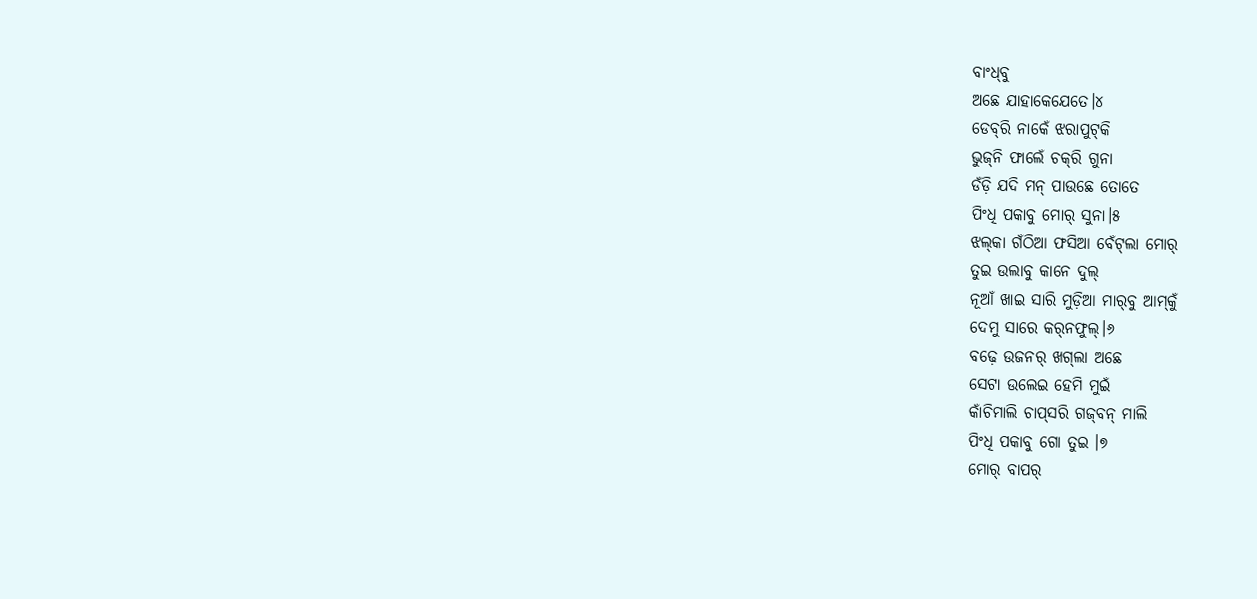ବାଂଧ୍‌ବୁ
ଅଛେ ଯାହାକେଯେତେ।୪
ଡେବ୍‌ରି ନାକେଁ ଝରାପୁଟ୍‌କି
ଭୁଜ୍‌ନି ଫାଲେଁ ଚକ୍‌ରି ଗୁନା
ଡଁଡ଼ି ଯଦି ମନ୍ ପାଉଛେ ତୋତେ
ପିଂଧି ପକାବୁ ମୋର୍ ସୁନା।୫
ଝଲ୍‌କା ଗଁଠିଆ ଫସିଆ ବେଁଟ୍‌ଲା ମୋର୍
ତୁଇ ଉଲାବୁ କାନେ ଦୁଲ୍
ନୂଆଁ ଖାଇ ସାରି ମୁଡ଼ିଆ ମାର୍‌ବୁ ଆମ୍‌କୁଁ
ଦେମୁ ସାରେ କର୍‌ନଫୁଲ୍‌।୬
ବଢ଼େ ଉଜନର୍ ଖଗ୍‌ଲା ଅଛେ
ସେଟା ଉଲେଇ ହେମି ମୁଇଁ
କାଁଚିମାଲି ଚାପ୍‌ସରି ଗଜ୍‌ବନ୍ ମାଲି
ପିଂଧି ପକାବୁ ଗୋ ତୁଇ ।୭
ମୋର୍ ବାପର୍‌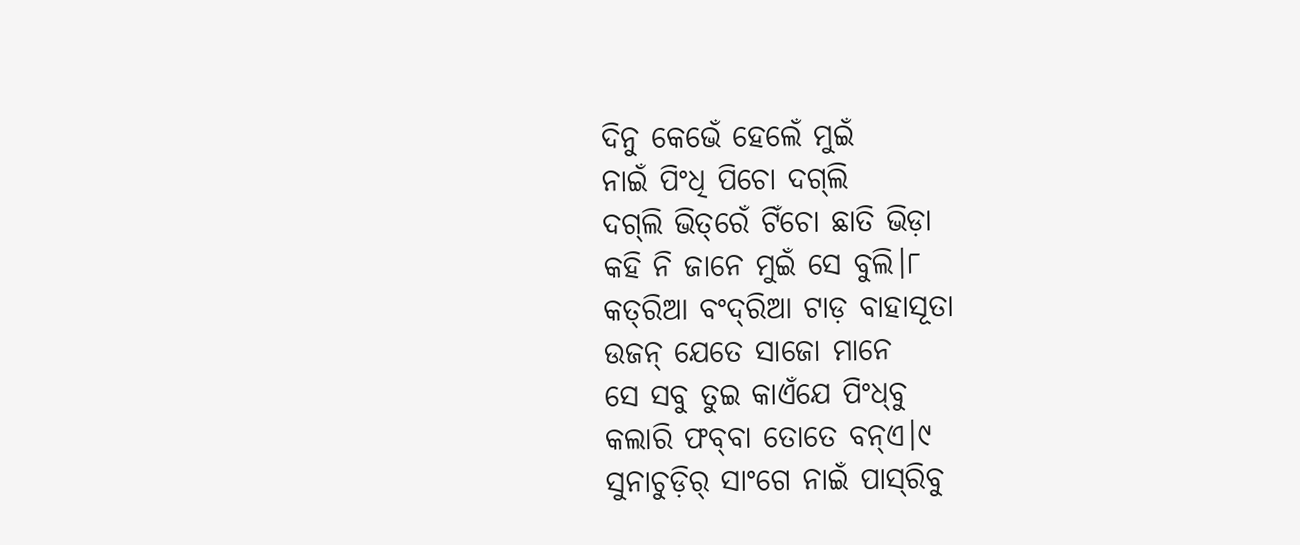ଦିନୁ କେଭେଁ ହେଲେଁ ମୁଇଁ
ନାଇଁ ପିଂଧି ପିଚୋ ଦଗ୍‌ଲି
ଦଗ୍‌ଲି ଭିତ୍‌ରେଁ ଟିଁଚୋ ଛାତି ଭିଡ଼ା
କହି ନି ଜାନେ ମୁଇଁ ସେ ବୁଲି।୮
କତ୍‌ରିଆ ବଂଦ୍‌ରିଆ ଟାଡ଼ ବାହାସୂତା
ଉଜନ୍ ଯେତେ ସାଜୋ ମାନେ
ସେ ସବୁ ତୁଇ କାଏଁଯେ ପିଂଧ୍‌ବୁ
କଲାରି ଫବ୍‌ବା ତୋତେ ବନ୍‌ଏ।୯
ସୁନାଚୁଡ଼ିର୍‌ ସାଂଗେ ନାଇଁ ପାସ୍‌ରିବୁ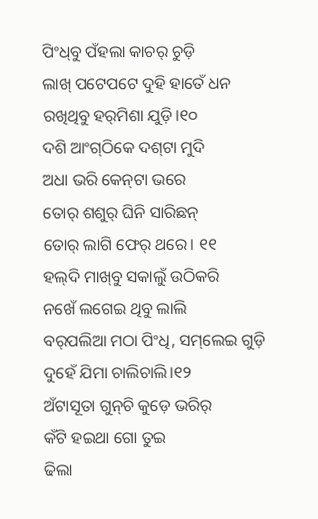ପିଂଧ୍‌ବୁ ପଁହଲା କାଚର୍ ଚୁଡ଼ି
ଲାଖ୍ ପଟେପଟେ ଦୁହି ହାତେଁ ଧନ
ରଖିଥିବୁ ହର୍‌ମିଶା ଯୁଡ଼ି।୧୦
ଦଶି ଆଂଗ୍‌ଠିକେ ଦଶ୍‌ଟା ମୁଦି
ଅଧା ଭରି କେନ୍‌ଟା ଭରେ
ତୋର୍ ଶଶୁର୍‌ ଘିନି ସାରିଛନ୍‌
ତୋର୍‌ ଲାଗି ଫେର୍‌ ଥରେ। ୧୧
ହଲ୍‌ଦି ମାଖ୍‌ବୁ ସକାଲୁଁ ଉଠିକରି
ନଖେଁ ଲଗେଇ ଥିବୁ ଲାଲି
ବର୍‌ପଲିଆ ମଠା ପିଂଧି, ସମ୍‌ଲେଇ ଗୁଡ଼ି
ଦୁହେଁ ଯିମା ଚାଲିଚାଲି।୧୨
ଅଁଟାସୂତା ଗୁନ୍‌ଚି କୁଡ଼େ ଭରିର୍
କଁଟି ହଇଥା ଗୋ ତୁଇ
ଢିଲା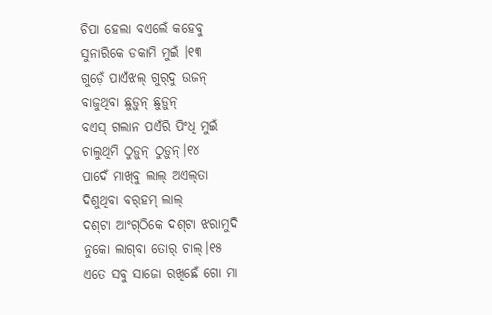ଚିପା ହେଲା ବଏଲେଁ କହେବୁ
ସୁନାରିକେ ଡକାମି ମୁଇଁ ।୧୩
ଗୁଡ଼େଁ ପାଏଁଝଲ୍ ଗୁର୍‌ଦୁ ଉଜନ୍
ବାଜୁଥିବା ଛୁଡ଼ୁନ୍ ଛୁଡ଼ୁନ୍
ବଏସ୍ ଗଲାନ ପଏଁରି ପିଂଧି ମୁଇଁ
ଚାଲୁଥିମି ଠୁଡ଼ୁନ୍ ଠୁଡ଼ୁନ୍।୧୪
ପାଦେଁ ମାଖ୍‌ବୁ ଲାଲ୍ ଅଏଲ୍‌ତା
ଦିଶୁଥିବା ବର୍‌ହମ୍ ଲାଲ୍
ଦଶ୍‌ଟା ଆଂଗ୍‌ଠିକେ ଦଶ୍‌ଟା ଝରାମୁଦି
ନୁକୋ ଲାଗ୍‌ବା ତୋର୍‌ ଚାଲ୍।୧୫
ଏତେ ସବୁ ସାଜୋ ରଖିଛେଁ ଗୋ ମା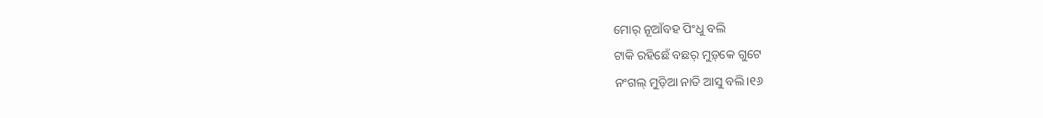ମୋର୍ ନୂଆଁବହ ପିଂଧୁ ବଲି
ଟାକି ରହିଛେଁ ବଛର୍‌ ମୁଡ଼୍‌କେ ଗୁଟେ
ନଂଗଲ୍‌ ମୁଡ଼ିଆ ନାତି ଆସୁ ବଲି।୧୬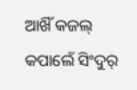ଆଖିଁ କଜଲ୍ କପାଲେଁ ସିଂଦୁର୍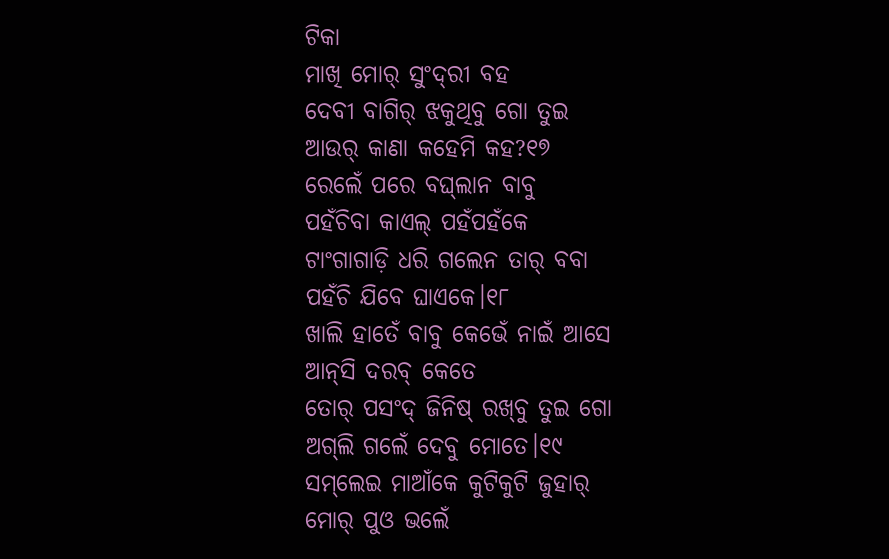ଟିକା
ମାଖି ମୋର୍‌ ସୁଂଦ୍‌ରୀ ବହ
ଦେବୀ ବାଗିର୍ ଝକୁଥିବୁ ଗୋ ତୁଇ
ଆଉର୍ କାଣା କହେମି କହ?୧୭
ରେଲେଁ ପରେ ବଘ୍‌ଲାନ ବାବୁ
ପହଁଚିବା କାଏଲ୍ ପହଁପହଁକେ
ଟାଂଗାଗାଡ଼ି ଧରି ଗଲେନ ତାର୍ ବବା
ପହଁଚି ଯିବେ ଘାଏକେ।୧୮
ଖାଲି ହାତେଁ ବାବୁ କେଭେଁ ନାଇଁ ଆସେ
ଆନ୍‌ସି ଦରବ୍ କେତେ
ତୋର୍ ପସଂଦ୍‌ ଜିନିଷ୍ ରଖ୍‌ବୁ ତୁଇ ଗୋ
ଅଗ୍‌ଲି ଗଲେଁ ଦେବୁ ମୋତେ।୧୯
ସମ୍‌ଲେଇ ମାଆଁକେ କୁଟିକୁଟି ଜୁହାର୍
ମୋର୍ ପୁଓ ଭଲେଁ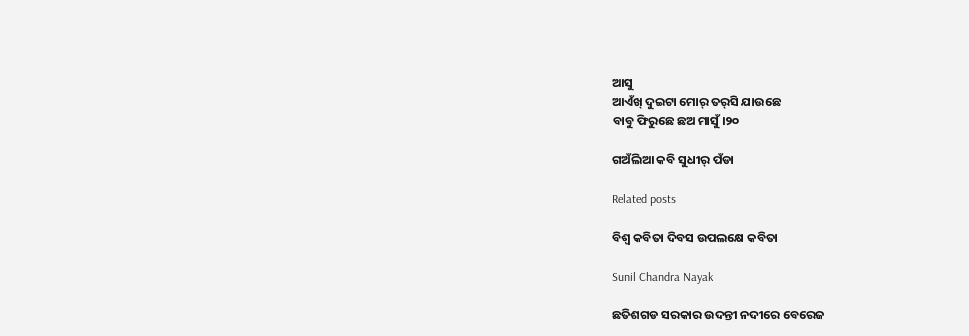ଆସୁ
ଆଏଁଖ୍‌ ଦୁଇଟା ମୋର୍ ତର୍‌ସି ଯାଉଛେ
ବାବୁ ଫିରୁଛେ ଛଅ ମାସୁଁ।୨୦

ଗଅଁଲିଆ କବି ସୁଧୀର୍‌ ପଁଡା

Related posts

ବିଶ୍ଵ କବିତା ଦିବସ ଉପଲକ୍ଷେ କବିତା

Sunil Chandra Nayak

ଛତିଶଗଡ ସରକାର ଉଦନ୍ତୀ ନଦୀରେ ବେରେଜ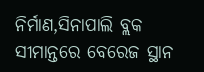ନିର୍ମାଣ,ସିନାପାଲି ବ୍ଲକ ସୀମାନ୍ତରେ ବେରେଜ ସ୍ଥାନ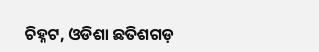ଚିହ୍ନଟ, ଓଡିଶା ଛତିଶଗଡ଼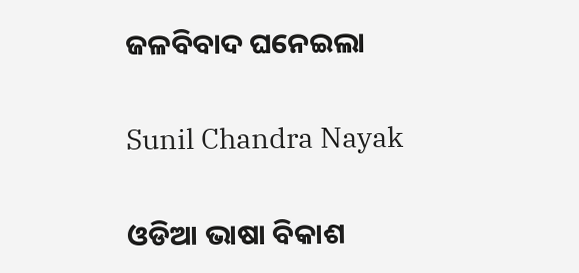ଜଳବିବାଦ ଘନେଇଲା

Sunil Chandra Nayak

ଓଡିଆ ଭାଷା ବିକାଶ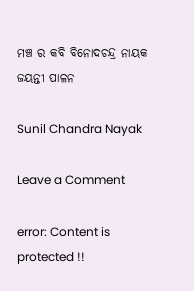ମଞ୍ଚ ର କବି ବିନୋଦଚନ୍ଦ୍ର ନାୟକ ଜୟନ୍ତୀ ପାଳନ

Sunil Chandra Nayak

Leave a Comment

error: Content is protected !!